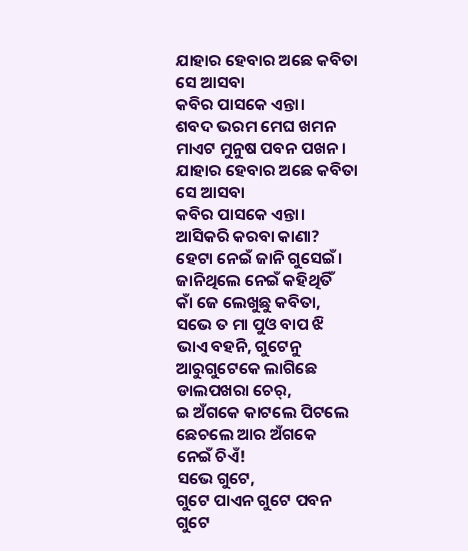ଯାହାର ହେବାର ଅଛେ କବିତା
ସେ ଆସବା
କବିର ପାସକେ ଏନ୍ତା।
ଶବଦ ଭରମ ମେଘ ଖମନ
ମାଏଟ ମୁନୁଷ ପବନ ପଖନ।
ଯାହାର ହେବାର ଅଛେ କବିତା
ସେ ଆସବା
କବିର ପାସକେ ଏନ୍ତା।
ଆସିକରି କରବା କାଣା?
ହେଟା ନେଇଁ ଜାନି ଗୁସେଇଁ।
ଜାନିଥିଲେ ନେଇଁ କହିଥିତିଁ
କାଁ ଜେ ଲେଖୁଛୁ କବିତା,
ସଭେ ତ ମା ପୁଓ ବାପ ଝି
ଭାଏ ବହନି, ଗୁଟେନୁ
ଆରୁଗୁଟେକେ ଲାଗିଛେ
ଡାଲପଖରା ଚେର୍,
ଇ ଅଁଗକେ କାଟଲେ ପିଟଲେ
ଛେଚଲେ ଆର ଅଁଗକେ
ନେଇଁ ଚିଏଁ!
ସଭେ ଗୁଟେ,
ଗୁଟେ ପାଏନ ଗୁଟେ ପବନ
ଗୁଟେ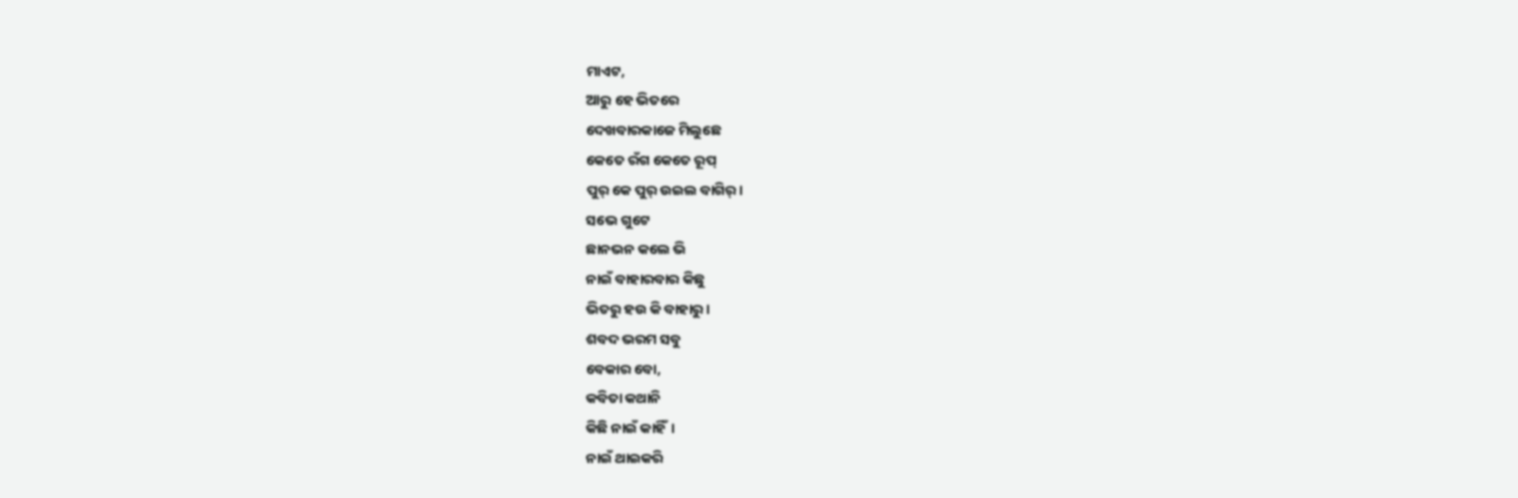ମାଏଟ,
ଆରୁ ହେ ଭିତରେ
ଦେଖବାରକାଜେ ମିଲୁଛେ
କେତେ ରଁଗ କେତେ ରୂପ୍
ପୁର୍ କେ ପୁର୍ ଉଇଲ ବାଗିର୍।
ସଭେ ଗୁଟେ
ଛାନଭନ କଲେ ଭି
ନାଇଁ ବାହାରବାର କିଛୁ
ଭିତରୁ ହଉ କି ବାହାରୁ।
ଶବଦ ଭରମ ସବୁ
ବେକାର ବୋ,
କବିତା କଥାନି
କିଛି ନାଇଁ କାହିଁ।
ନାଇଁ ଥାଇକରି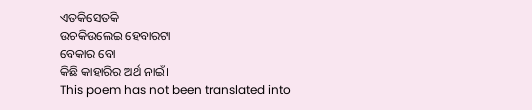ଏତକିସେତକି
ଉଚକିଉଲେଇ ହେବାରଟା
ବେକାର ବୋ
କିଛି କାହାରିର ଅର୍ଥ ନାଇଁ।
This poem has not been translated into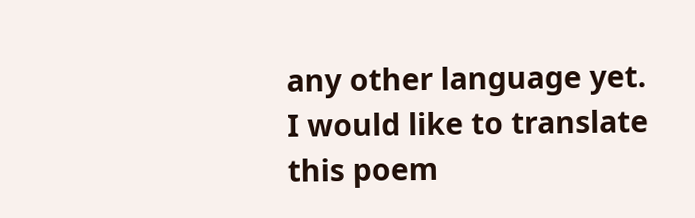any other language yet.
I would like to translate this poem